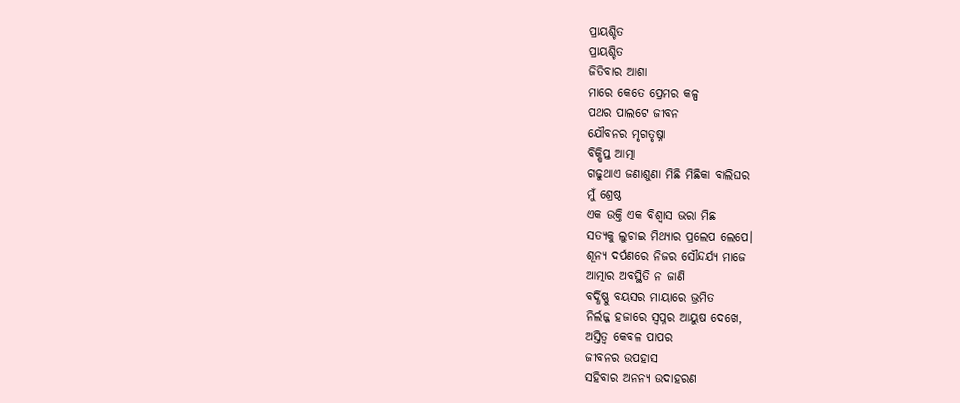ପ୍ରାୟଶ୍ଚିତ
ପ୍ରାୟଶ୍ଚିତ
ଜିତିବାର ଆଶା
ମାରେ କେତେ ପ୍ରେମର କଳ୍ପ
ପଥର ପାଲଟେ ଜୀବନ
ଯୌବନର ମୃଗତୃଷ୍ନା
ବିକ୍ଷିପ୍ତ ଆତ୍ମା
ଗଢୁଥାଏ ଜଣାଶୁଣା ମିଛି ମିଛିକା ବାଲିଘର
ମୁଁ ଶ୍ରେଷ୍ଠ
ଏକ ଉକ୍ତି ଏକ ବିଶ୍ଵାସ ଭରା ମିଛ
ସତ୍ୟକୁ ଲୁଚାଇ ମିଥ୍ୟାର ପ୍ରଲେପ ଲେପେ।
ଶୂନ୍ୟ ଦର୍ପଣରେ ନିଜର ସୌନ୍ଦର୍ଯ୍ୟ ମାଜେ
ଆତ୍ମାର ଅବସ୍ଥିତି ନ ଜାଣି
ବର୍ଦ୍ଧିଷ୍ଣୁ ବୟସର ମାୟାରେ ଭ୍ରମିତ
ନିର୍ଲଜ୍ଜ ହଜାରେ ସ୍ବପ୍ନର ଆୟୁଷ ଦେଖେ,
ଅସ୍ତିତ୍ଵ କେବଳ ପାପର
ଜୀବନର ଉପହାସ
ସହିବାର ଅନନ୍ୟ ଉଦାହରଣ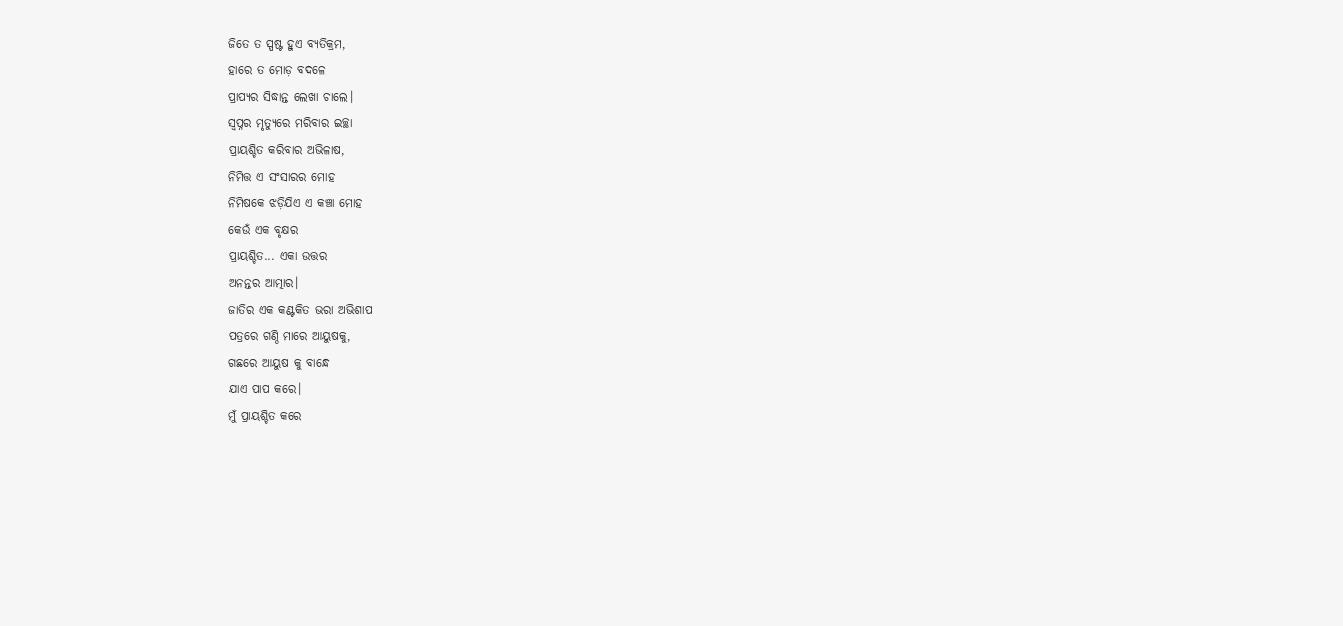ଜିତେ ତ ସ୍ପଷ୍ଟ ହୁଏ ବ୍ୟତିକ୍ରମ,
ହାରେ ତ ମୋଡ଼ ବଦଳେ
ପ୍ରାପ୍ୟର ସିଦ୍ଧାନ୍ତ ଲେଖା ଚାଲେ।
ସ୍ବପ୍ନର ମୃତ୍ୟୁରେ ମରିବାର ଇଚ୍ଛା
ପ୍ରାୟଶ୍ଚିତ କରିବାର ଅଭିଳାଷ,
ନିମିତ୍ତ ଏ ସଂସାରର ମୋହ
ନିମିଷକେ ଝଡ଼ିଯିଏ ଏ କଞ୍ଚା ମୋହ
କେଉଁ ଏକ ବୃକ୍ଷର
ପ୍ରାୟଶ୍ଚିତ... ଏକା ଉତ୍ତର
ଅନନ୍ତର ଆତ୍ମାର।
ଜାତିର ଏକ କଣ୍ଟକିତ ଭରା ଅଭିଶାପ
ପତ୍ରରେ ଗଣ୍ଠି ମାରେ ଆୟୁଷକୁ,
ଗଛରେ ଆୟୁଷ କୁ ବାନ୍ଧେ
ଯାଏ ପାପ କରେ।
ମୁଁ ପ୍ରାୟଶ୍ଚିତ କରେ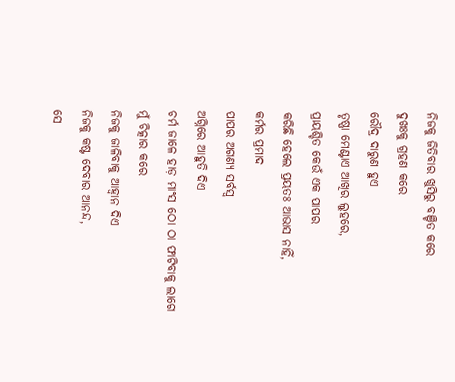ନିଜକୁ ଜିତିବାର ଖୁସିରୁ ବଞ୍ଚିତ କରେ
ଦୁଖଃକୁ ଗ୍ରହଣ କରେ
ରୌଦ୍ର ଦାରୁଣ ହୁଏ
ତୃଷ୍ଣା ମେଣ୍ଟାଏ ଆଖିର ଲୁହରେ,
ପ୍ରାୟଶ୍ଚିତ କେଉଁ ଏକ ପାପର
କରିଛି ହେଲେ ପ୍ରୟତଃ ଆଭାସ ନାହିଁ,
କର୍ମର ପ୍ରମାଦ
ପାପର ଅଗଣ୍ୟ ସର୍ବସ୍ୱ
ଅଗ୍ନିରେ ଆହୁତି ଦିଏ
ଚର୍ମ ଜାଳେ ହାଡ଼ ମାଂସ ଠୋ ଠା ଫାଟିବାକୁ ଲାଗେ
ମୁଁ ଚିତ୍କାର କରେ
ନିଜକୁ ଜାଳିବାକୁ ଆହ୍ବାନ ଦିଏ
ନିଜକୁ କଷ୍ଟ ଦେବାର ଆନନ୍ଦ,
ସେ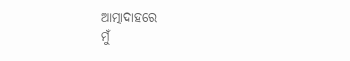ଆତ୍ମାଦାହରେ
ମୁଁ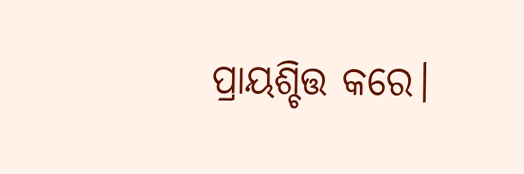ପ୍ରାୟଶ୍ଚିତ୍ତ କରେ।